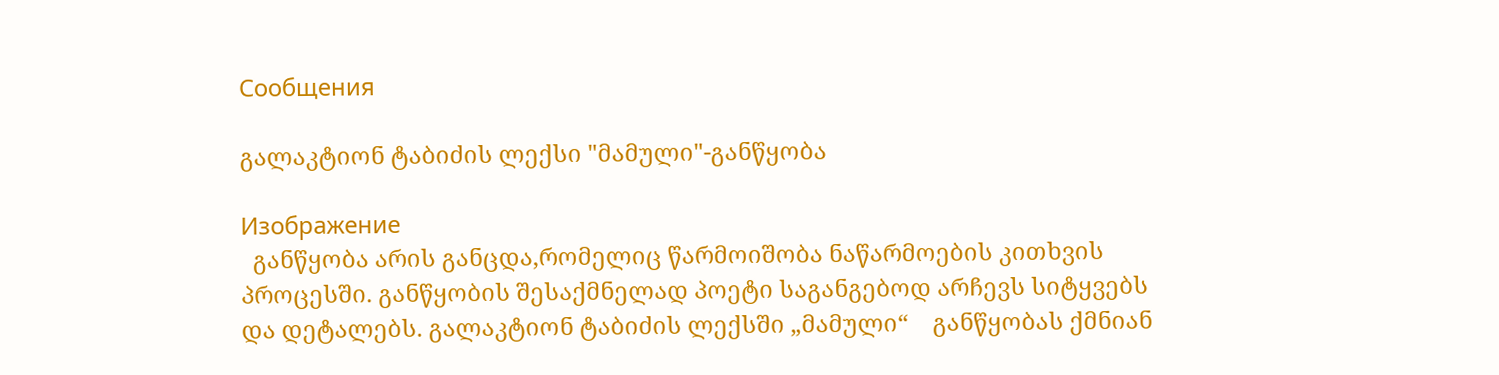Сообщения

გალაკტიონ ტაბიძის ლექსი "მამული"-განწყობა

Изображение
  განწყობა არის განცდა,რომელიც წარმოიშობა ნაწარმოების კითხვის პროცესში. განწყობის შესაქმნელად პოეტი საგანგებოდ არჩევს სიტყვებს და დეტალებს. გალაკტიონ ტაბიძის ლექსში „მამული“    განწყობას ქმნიან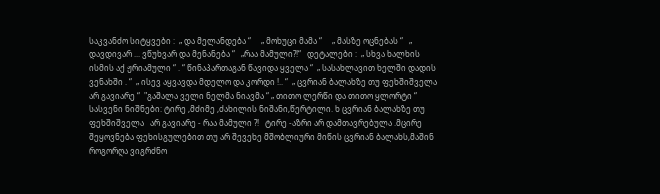საკვანძო სიტყვები :  „ და მელანდება “     „ მოხუცი მამა “     „ მასზე ოცნებას “   „ დავდივარ ... ვწუხვარ და მენანება “   „რაა მამული?!“   დეტალები :  „ სხვა ხალხის ისმის აქ ჟრიამული “ . “ წინაპართაგან წავიდა ყველა “  „ სასახლავით ხელში დადის ვენახში . “  „ ისევ აყვავდა მდელო და კორდი !.. “  „ ცვრიან ბალახზე თუ ფეხშიშველა   არ გავიარე “  "გაშალა ველი ნელმა ნიავმა “ „ თითო ლერწი და თითო ყლორტი “   სასვენი ნიშნები: ტირე ,მძიმე ,ძახილის ნიშანი,წერტილი. ხ ცვრიან ბალახზე თუ ფეხშიშველა   არ გავიარე - რაა მამული ?!   ტირე -აზრი არ დამთავრებულა .მცირე შეყოვნება ფეხისგულებით თუ არ შევეხე მშობლიური მიწის ცვრიან ბალახს,მაშინ როგორღა ვიგრძნო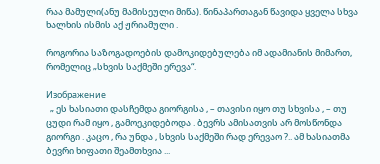რაა მამული(ანუ მამისეული მიწა). წინაპართაგან წავიდა ყველა სხვა ხალხის ისმის აქ ჟრიამული .

როგორია საზოგადოების დამოკიდებულება იმ ადამიანის მიმართ, რომელიც „სხვის საქმეში ერევა“.

Изображение
  „ ეს ხასიათი დასჩემდა გიორგისა , – თავისი იყო თუ სხვისა , – თუ ცუდი რამ იყო , გამოეკიდებოდა . ბევრს ამისათვის არ მოსწონდა გიორგი . კაცო , რა უნდა , სხვის საქმეში რად ერევაო ?.. ამ ხასიათმა ბევრი ხიფათი შეამთხვია ...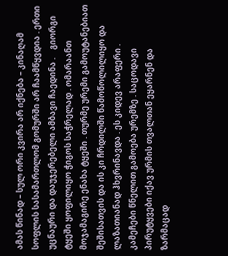ამას წინად – სულ ორი კვირა არ იქნება – კინაღამ სოფლის სასამართლომ გომურში არ ჩაამწყვდია . ერთი უცნაური და დაუჯერებელი ამბავი ჩაედინა .    გიორგი ტყეში ყოფილიყო ჭიგოს საჭრელად . ომარაანთ მოჯამაგირე ენახა ტყეში . თურმე ურემი გამოუტანებიათ შეშისათვის და ის კი ჩრდილში წამოწოლილიყო და ლაზათიანად ჰხვრინავდა . ეს კიდევ არაფერი . კამეჩები წნელით გამოება ურემზე . საცოდავი პირუტყვები იქავ ურმის თვალთან ეყარნენ და ზარმაცად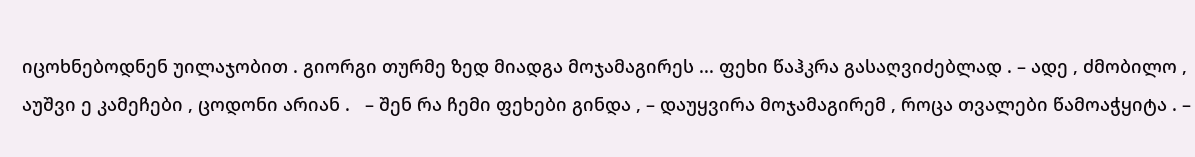იცოხნებოდნენ უილაჯობით . გიორგი თურმე ზედ მიადგა მოჯამაგირეს ... ფეხი წაჰკრა გასაღვიძებლად . – ადე , ძმობილო , აუშვი ე კამეჩები , ცოდონი არიან .   – შენ რა ჩემი ფეხები გინდა , – დაუყვირა მოჯამაგირემ , როცა თვალები წამოაჭყიტა . –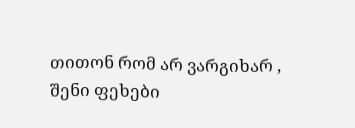თითონ რომ არ ვარგიხარ , შენი ფეხები